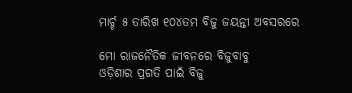ମାର୍ଚ୍ଚ ୫ ତାରିଖ ୧୦୪ତମ ବିଜୁ ଜୟନ୍ତୀ ଅବସରରେ

ମୋ ରାଜନୈତିକ ଜୀବନରେ ବିଜୁବାବୁ
ଓଡ଼ିଶାର ପ୍ରଗତି ପାଇଁ ବିଜୁ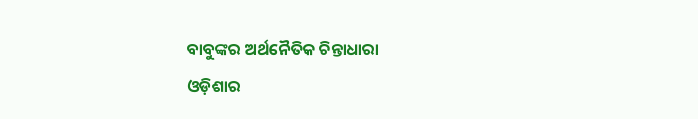ବାବୁଙ୍କର ଅର୍ଥନୈତିକ ଚିନ୍ତାଧାରା
ଓଡ଼ିଶାର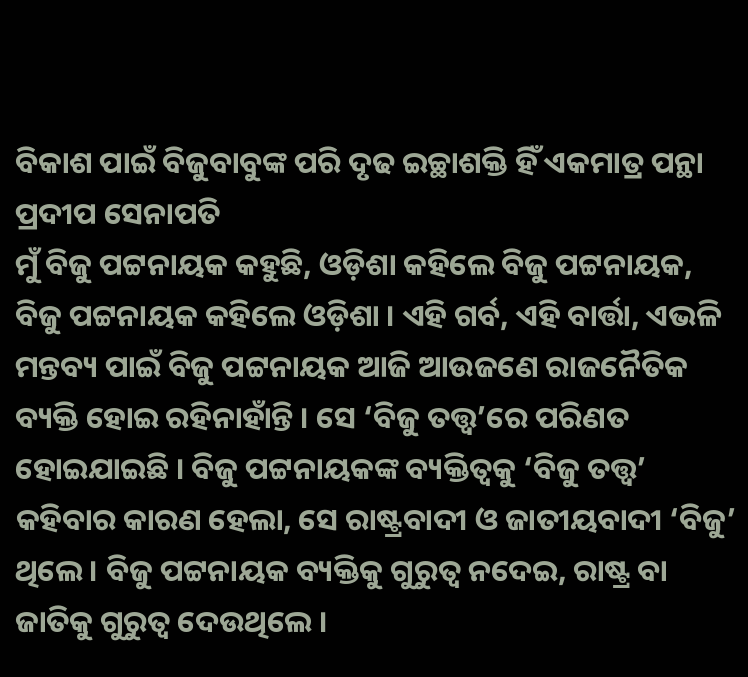ବିକାଶ ପାଇଁ ବିଜୁବାବୁଙ୍କ ପରି ଦୃଢ ଇଚ୍ଛାଶକ୍ତି ହିଁ ଏକମାତ୍ର ପନ୍ଥା
ପ୍ରଦୀପ ସେନାପତି
ମୁଁ ବିଜୁ ପଟ୍ଟନାୟକ କହୁଛି, ଓଡ଼ିଶା କହିଲେ ବିଜୁ ପଟ୍ଟନାୟକ, ବିଜୁ ପଟ୍ଟନାୟକ କହିଲେ ଓଡ଼ିଶା । ଏହି ଗର୍ବ, ଏହି ବାର୍ତ୍ତା, ଏଭଳି ମନ୍ତବ୍ୟ ପାଇଁ ବିଜୁ ପଟ୍ଟନାୟକ ଆଜି ଆଉଜଣେ ରାଜନୈତିକ ବ୍ୟକ୍ତି ହୋଇ ରହିନାହାଁନ୍ତି । ସେ ‘ବିଜୁ ତତ୍ତ୍ୱ’ରେ ପରିଣତ ହୋଇଯାଇଛି । ବିଜୁ ପଟ୍ଟନାୟକଙ୍କ ବ୍ୟକ୍ତିତ୍ୱକୁ ‘ବିଜୁ ତତ୍ତ୍ୱ’ କହିବାର କାରଣ ହେଲା, ସେ ରାଷ୍ଟ୍ରବାଦୀ ଓ ଜାତୀୟବାଦୀ ‘ବିଜୁ’ ଥିଲେ । ବିଜୁ ପଟ୍ଟନାୟକ ବ୍ୟକ୍ତିକୁ ଗୁରୁତ୍ୱ ନଦେଇ, ରାଷ୍ଟ୍ର ବା ଜାତିକୁ ଗୁରୁତ୍ୱ ଦେଉଥିଲେ ।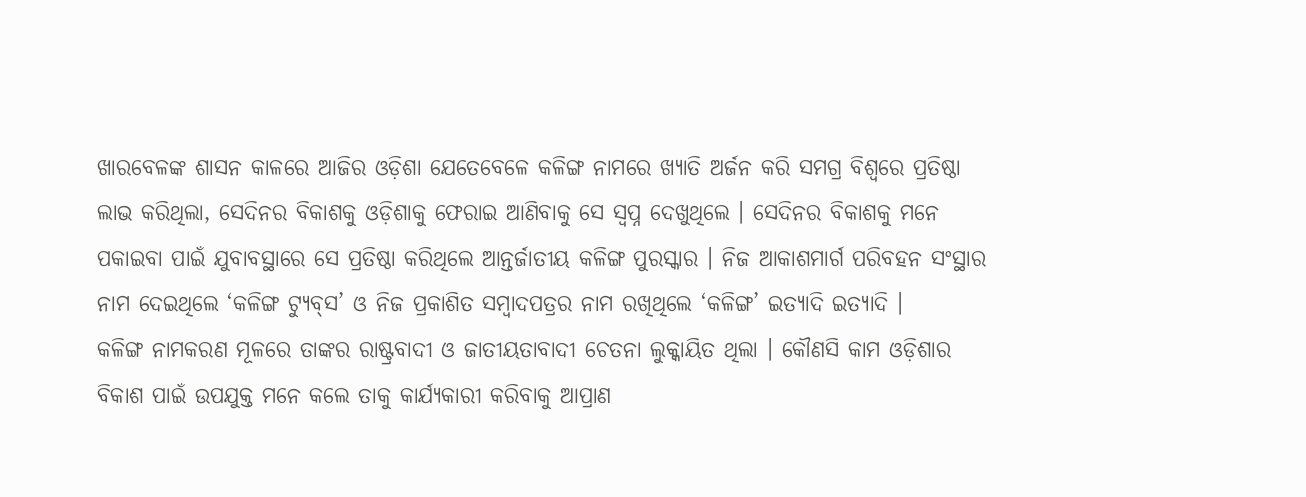ଖାରବେଳଙ୍କ ଶାସନ କାଳରେ ଆଜିର ଓଡ଼ିଶା ଯେତେବେଳେ କଳିଙ୍ଗ ନାମରେ ଖ୍ୟାତି ଅର୍ଜନ କରି ସମଗ୍ର ବିଶ୍ୱରେ ପ୍ରତିଷ୍ଠା ଲାଭ କରିଥିଲା, ସେଦିନର ବିକାଶକୁ ଓଡ଼ିଶାକୁ ଫେରାଇ ଆଣିବାକୁ ସେ ସ୍ୱପ୍ନ ଦେଖୁଥିଲେ । ସେଦିନର ବିକାଶକୁ ମନେ ପକାଇବା ପାଇଁ ଯୁବାବସ୍ଥାରେ ସେ ପ୍ରତିଷ୍ଠା କରିଥିଲେ ଆନ୍ତର୍ଜାତୀୟ କଳିଙ୍ଗ ପୁରସ୍କାର । ନିଜ ଆକାଶମାର୍ଗ ପରିବହନ ସଂସ୍ଥାର ନାମ ଦେଇଥିଲେ ‘କଳିଙ୍ଗ ଟ୍ୟୁବ୍‌ସ’ ଓ ନିଜ ପ୍ରକାଶିତ ସମ୍ବାଦପତ୍ରର ନାମ ରଖିଥିଲେ ‘କଳିଙ୍ଗ’ ଇତ୍ୟାଦି ଇତ୍ୟାଦି ।
କଳିଙ୍ଗ ନାମକରଣ ମୂଳରେ ତାଙ୍କର ରାଷ୍ଟ୍ରବାଦୀ ଓ ଜାତୀୟତାବାଦୀ ଚେତନା ଲୁକ୍କାୟିତ ଥିଲା । କୌଣସି କାମ ଓଡ଼ିଶାର ବିକାଶ ପାଇଁ ଉପଯୁକ୍ତ ମନେ କଲେ ତାକୁ କାର୍ଯ୍ୟକାରୀ କରିବାକୁ ଆପ୍ରାଣ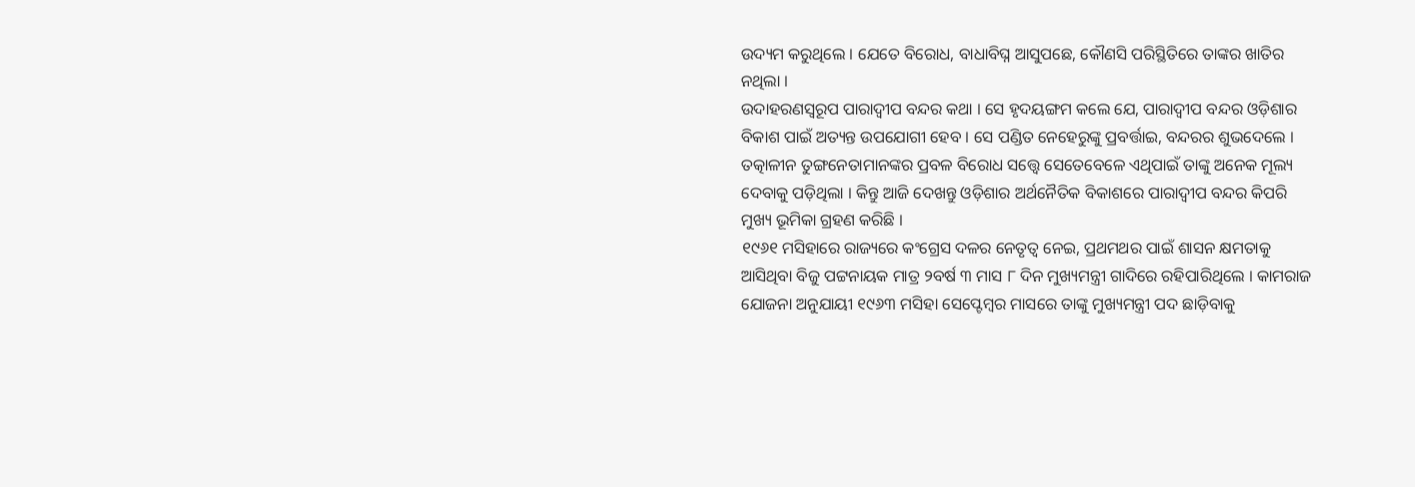ଉଦ୍ୟମ କରୁଥିଲେ । ଯେତେ ବିରୋଧ, ବାଧାବିଘ୍ନ ଆସୁପଛେ, କୌଣସି ପରିସ୍ଥିତିରେ ତାଙ୍କର ଖାତିର ନଥିଲା ।
ଉଦାହରଣସ୍ୱରୂପ ପାରାଦ୍ୱୀପ ବନ୍ଦର କଥା । ସେ ହୃଦୟଙ୍ଗମ କଲେ ଯେ, ପାରାଦ୍ୱୀପ ବନ୍ଦର ଓଡ଼ିଶାର ବିକାଶ ପାଇଁ ଅତ୍ୟନ୍ତ ଉପଯୋଗୀ ହେବ । ସେ ପଣ୍ଡିତ ନେହେରୁଙ୍କୁ ପ୍ରବର୍ତ୍ତାଇ, ବନ୍ଦରର ଶୁଭଦେଲେ । ତତ୍କାଳୀନ ତୁଙ୍ଗନେତାମାନଙ୍କର ପ୍ରବଳ ବିରୋଧ ସତ୍ତ୍ୱେ ସେତେବେଳେ ଏଥିପାଇଁ ତାଙ୍କୁ ଅନେକ ମୂଲ୍ୟ ଦେବାକୁ ପଡ଼ିଥିଲା । କିନ୍ତୁ ଆଜି ଦେଖନ୍ତୁ ଓଡ଼ିଶାର ଅର୍ଥନୈତିକ ବିକାଶରେ ପାରାଦ୍ୱୀପ ବନ୍ଦର କିପରି ମୁଖ୍ୟ ଭୂମିକା ଗ୍ରହଣ କରିଛି ।
୧୯୬୧ ମସିହାରେ ରାଜ୍ୟରେ କଂଗ୍ରେସ ଦଳର ନେତୃତ୍ୱ ନେଇ, ପ୍ରଥମଥର ପାଇଁ ଶାସନ କ୍ଷମତାକୁ ଆସିଥିବା ବିଜୁ ପଟ୍ଟନାୟକ ମାତ୍ର ୨ବର୍ଷ ୩ ମାସ ୮ ଦିନ ମୁଖ୍ୟମନ୍ତ୍ରୀ ଗାଦିରେ ରହିପାରିଥିଲେ । କାମରାଜ ଯୋଜନା ଅନୁଯାୟୀ ୧୯୬୩ ମସିହା ସେପ୍ଟେମ୍ବର ମାସରେ ତାଙ୍କୁ ମୁଖ୍ୟମନ୍ତ୍ରୀ ପଦ ଛାଡ଼ିବାକୁ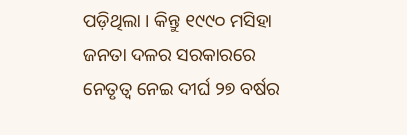ପଡ଼ିଥିଲା । କିନ୍ତୁ ୧୯୯୦ ମସିହା ଜନତା ଦଳର ସରକାରରେ ନେତୃତ୍ୱ ନେଇ ଦୀର୍ଘ ୨୭ ବର୍ଷର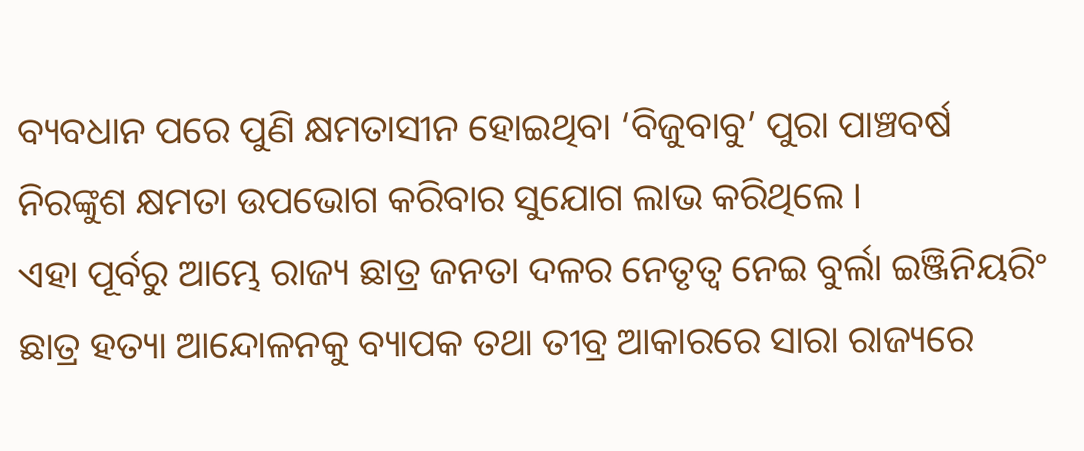ବ୍ୟବଧାନ ପରେ ପୁଣି କ୍ଷମତାସୀନ ହୋଇଥିବା ‘ବିଜୁବାବୁ’ ପୁରା ପାଞ୍ଚବର୍ଷ ନିରଙ୍କୁଶ କ୍ଷମତା ଉପଭୋଗ କରିବାର ସୁଯୋଗ ଲାଭ କରିଥିଲେ ।
ଏହା ପୂର୍ବରୁ ଆମ୍ଭେ ରାଜ୍ୟ ଛାତ୍ର ଜନତା ଦଳର ନେତୃତ୍ୱ ନେଇ ବୁର୍ଲା ଇଞ୍ଜିନିୟରିଂ ଛାତ୍ର ହତ୍ୟା ଆନ୍ଦୋଳନକୁ ବ୍ୟାପକ ତଥା ତୀବ୍ର ଆକାରରେ ସାରା ରାଜ୍ୟରେ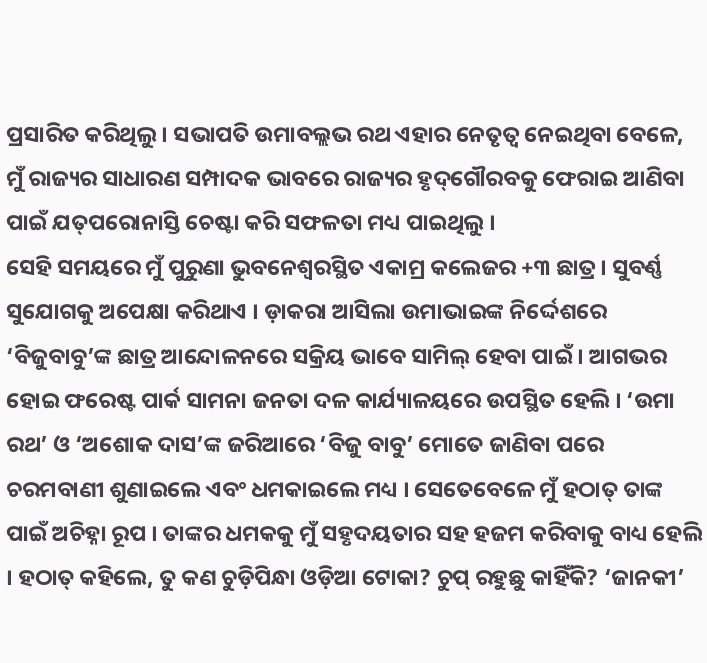ପ୍ରସାରିତ କରିଥିଲୁ । ସଭାପତି ଉମାବଲ୍ଲଭ ରଥ ଏହାର ନେତୃତ୍ୱ ନେଇଥିବା ବେଳେ, ମୁଁ ରାଜ୍ୟର ସାଧାରଣ ସମ୍ପାଦକ ଭାବରେ ରାଜ୍ୟର ହୃଦ୍‌ଗୌରବକୁ ଫେରାଇ ଆଣିବା ପାଇଁ ଯତ୍‌ପରୋନାସ୍ତି ଚେଷ୍ଟା କରି ସଫଳତା ମଧ୍ୟ ପାଇଥିଲୁ ।
ସେହି ସମୟରେ ମୁଁ ପୁରୁଣା ଭୁବନେଶ୍ୱରସ୍ଥିତ ଏକାମ୍ର କଲେଜର +୩ ଛାତ୍ର । ସୁବର୍ଣ୍ଣ ସୁଯୋଗକୁ ଅପେକ୍ଷା କରିଥାଏ । ଡ଼ାକରା ଆସିଲା ଉମାଭାଇଙ୍କ ନିର୍ଦ୍ଦେଶରେ ‘ବିଜୁବାବୁ’ଙ୍କ ଛାତ୍ର ଆନ୍ଦୋଳନରେ ସକ୍ରିୟ ଭାବେ ସାମିଲ୍ ହେବା ପାଇଁ । ଆଗଭର ହୋଇ ଫରେଷ୍ଟ ପାର୍କ ସାମନା ଜନତା ଦଳ କାର୍ଯ୍ୟାଳୟରେ ଉପସ୍ଥିତ ହେଲି । ‘ଉମା ରଥ’ ଓ ‘ଅଶୋକ ଦାସ’ଙ୍କ ଜରିଆରେ ‘ବିଜୁ ବାବୁ’ ମୋତେ ଜାଣିବା ପରେ ଚରମବାଣୀ ଶୁଣାଇଲେ ଏବଂ ଧମକାଇଲେ ମଧ୍ୟ । ସେତେବେଳେ ମୁଁ ହଠାତ୍ ତାଙ୍କ ପାଇଁ ଅଚିହ୍ନା ରୂପ । ତାଙ୍କର ଧମକକୁ ମୁଁ ସହୃଦୟତାର ସହ ହଜମ କରିବାକୁ ବାଧ୍ୟ ହେଲି । ହଠାତ୍ କହିଲେ, ତୁ କଣ ଚୁଡ଼ିପିନ୍ଧା ଓଡ଼ିଆ ଟୋକା? ଚୁପ୍ ରହୁଛୁ କାହିଁକି? ‘ଜାନକୀ’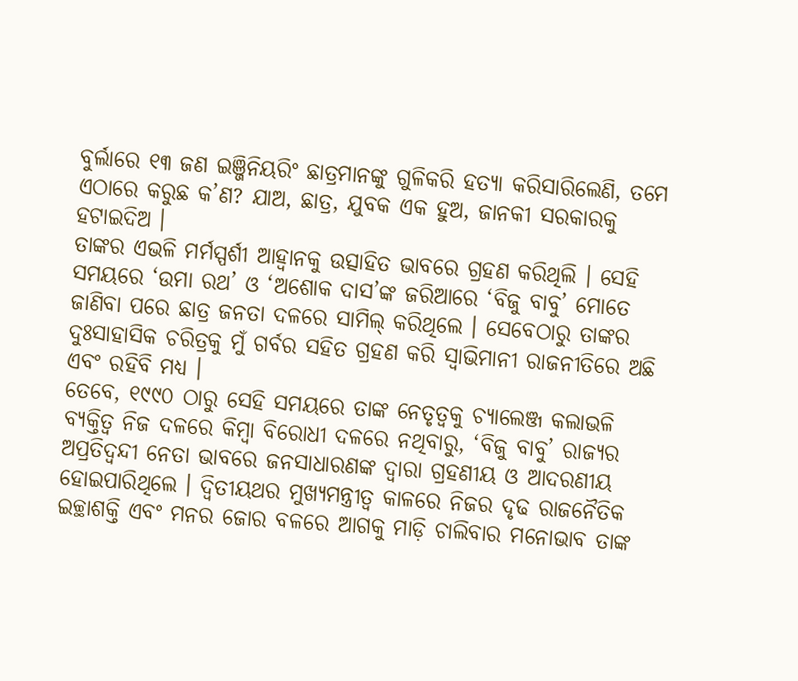ବୁର୍ଲାରେ ୧୩ ଜଣ ଇଞ୍ଜିନିୟରିଂ ଛାତ୍ରମାନଙ୍କୁ ଗୁଳିକରି ହତ୍ୟା କରିସାରିଲେଣି, ତମେ ଏଠାରେ କରୁଛ କ’ଣ? ଯାଅ, ଛାତ୍ର, ଯୁବକ ଏକ ହୁଅ, ଜାନକୀ ସରକାରକୁ ହଟାଇଦିଅ ।
ତାଙ୍କର ଏଭଳି ମର୍ମସ୍ପର୍ଶୀ ଆହ୍ୱାନକୁ ଉତ୍ସାହିତ ଭାବରେ ଗ୍ରହଣ କରିଥିଲି । ସେହି ସମୟରେ ‘ଉମା ରଥ’ ଓ ‘ଅଶୋକ ଦାସ’ଙ୍କ ଜରିଆରେ ‘ବିଜୁ ବାବୁ’ ମୋତେ ଜାଣିବା ପରେ ଛାତ୍ର ଜନତା ଦଳରେ ସାମିଲ୍ କରିଥିଲେ । ସେବେଠାରୁ ତାଙ୍କର ଦୁଃସାହାସିକ ଚରିତ୍ରକୁ ମୁଁ ଗର୍ବର ସହିତ ଗ୍ରହଣ କରି ସ୍ୱାଭିମାନୀ ରାଜନୀତିରେ ଅଛି ଏବଂ ରହିବି ମଧ୍ୟ ।
ତେବେ, ୧୯୯୦ ଠାରୁ ସେହି ସମୟରେ ତାଙ୍କ ନେତୃତ୍ୱକୁ ଚ୍ୟାଲେଞ୍ଜ କଲାଭଳି ବ୍ୟକ୍ତିତ୍ୱ ନିଜ ଦଳରେ କିମ୍ବା ବିରୋଧୀ ଦଳରେ ନଥିବାରୁ, ‘ବିଜୁ ବାବୁ’ ରାଜ୍ୟର ଅପ୍ରତିଦ୍ୱନ୍ଦୀ ନେତା ଭାବରେ ଜନସାଧାରଣଙ୍କ ଦ୍ୱାରା ଗ୍ରହଣୀୟ ଓ ଆଦରଣୀୟ ହୋଇପାରିଥିଲେ । ଦ୍ୱିତୀୟଥର ମୁଖ୍ୟମନ୍ତ୍ରୀତ୍ୱ କାଳରେ ନିଜର ଦୃଢ ରାଜନୈତିକ ଇଚ୍ଛାଶକ୍ତି ଏବଂ ମନର ଜୋର ବଳରେ ଆଗକୁ ମାଡ଼ି ଚାଲିବାର ମନୋଭାବ ତାଙ୍କ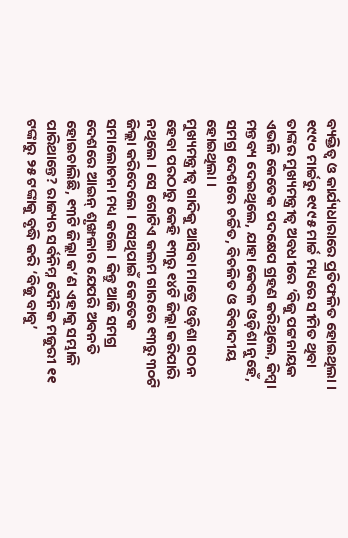ବ୍ୟକ୍ତିତ୍ୱ ଓ କାର୍ଯ୍ୟଧାରାରେ ପ୍ରତିଫଳିତ ହୋଇଥିଲା । ୧୯୯୦ ମାର୍ଚ୍ଚରୁ ୧୯୯୫ ମାର୍ଚ୍ଚ ମଧ୍ୟରେ ସୀମିତ ଥିବା ତାଙ୍କର ମୁଖ୍ୟମନ୍ତ୍ରୀତ୍ୱ ଅବଧୀରେ ‘ବିଜୁ ପଟ୍ଟନାୟକ ଏଭଳି କେତେକ ପଦକ୍ଷେପ ଗ୍ରହଣ କରିଥିଲେ, କିମ୍ବା ମନ୍ତବ୍ୟ ଦେଇଥିଲେ, ଯାହା କେବଳ ଓଡ଼ିଶା ନୁହେଁ, ସମଗ୍ର ଦେଶରେ ଚର୍ଚ୍ଚିତ, ବିଚଳିତ ଓ ବିବାଦୀୟ ହୋଇଥିଲା ।
ମୁଖ୍ୟମନ୍ତ୍ରୀତ୍ୱ ଗାଦିକୁ ଆସିବା ମାତ୍ରେ ଓଡ଼ିଶା ଗଠନ ହେବା ପରଠାରୁ କେହି ୧୩ରୁ ୧୪ଟି ଜିଲ୍ଲା କରିପାରି ନଥିଲେ । ସେ ଗୋଟିଏ କଲମ ଗାରରେ ୧୩ରୁ ୩୦ଟି ଜିଲ୍ଲା କରିଦେଲେ । ସେଥିପାଇଁ କେତେକ ସମାଲୋଚନା ମଧ୍ୟ କଲେ । କିନ୍ତୁ ଆଜି ସମଗ୍ର ଦେଶରେ ଆଇନ୍ ଶୃଙ୍ଖଳାର ଯେପରି ଅବନତି ହୋଇଚାଲିଛି, ୧୩ଟି ଜିଲ୍ଲା କ’ଣ ଏହାକୁ ସମ୍ଭାଳି ପାରିଥାନ୍ତେ? ରାଜ୍ୟର ସର୍ବନିମ୍ନ ଦୈନିକ ମଜୁରୀ ୧୧ ଟଙ୍କାରୁ ୨୫ ଟଙ୍କାକୁ ବୃଦ୍ଧି କରି ‘ବିଜୁ ବାବୁ’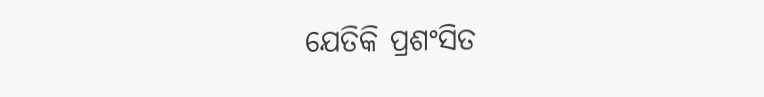ଯେତିକି ପ୍ରଶଂସିତ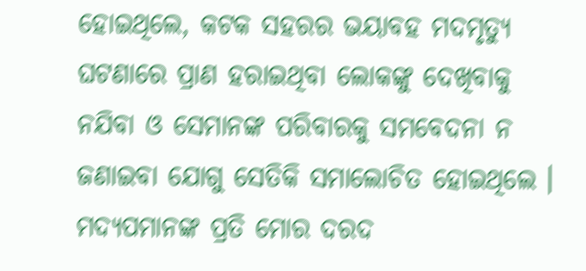ହୋଇଥିଲେ, କଟକ ସହରର ଭୟାବହ ମଦମୃତ୍ୟୁ ଘଟଣାରେ ପ୍ରାଣ ହରାଇଥିବା ଲୋକଙ୍କୁ ଦେଖିବାକୁ ନଯିବା ଓ ସେମାନଙ୍କ ପରିବାରକୁ ସମବେଦନା ନ ଜଣାଇବା ଯୋଗୁ ସେତିକି ସମାଲୋଚିତ ହୋଇଥିଲେ । ମଦ୍ୟପମାନଙ୍କ ପ୍ରତି ମୋର ଦରଦ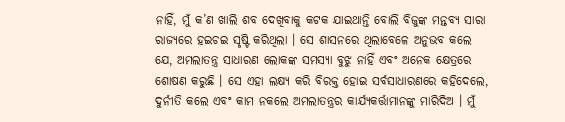ନାହିଁ, ମୁଁ କ’ଣ ଖାଲି ଶବ ଦେଖିବାକୁ କଟକ ଯାଇଥାନ୍ତି ବୋଲି ବିଜୁଙ୍କ ମନ୍ତବ୍ୟ ସାରା ରାଜ୍ୟରେ ହଇଚଇ ସୃଷ୍ଟି କରିଥିଲା । ସେ ଶାସନରେ ଥିଲାବେଳେ ଅନୁଭବ କଲେ ଯେ, ଅମଲାତନ୍ତ୍ର ସାଧାରଣ ଲୋକଙ୍କ ସମସ୍ୟା ବୁଝୁ ନାହିଁ ଏବଂ ଅନେକ କ୍ଷେତ୍ରରେ ଶୋଷଣ କରୁଛି । ସେ ଏହା ଲକ୍ଷ୍ୟ କରି ବିରକ୍ତ ହୋଇ ସର୍ବସାଧାରଣରେ କହିଦେଲେ, ଦୁର୍ନୀତି କଲେ ଏବଂ କାମ ନକଲେ ଅମଲାତନ୍ତ୍ରର କାର୍ଯ୍ୟକର୍ତ୍ତାମାନଙ୍କୁ ମାରିଦିଅ । ମୁଁ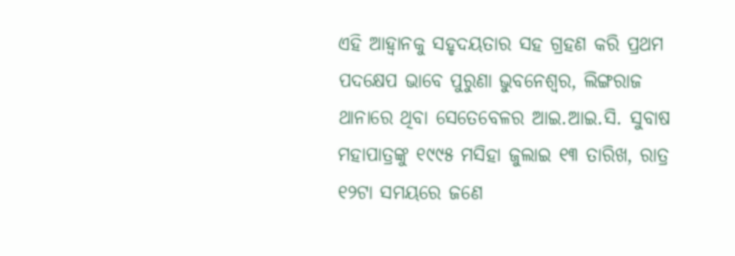ଏହି ଆହ୍ୱାନକୁ ସହୃଦୟତାର ସହ ଗ୍ରହଣ କରି ପ୍ରଥମ ପଦକ୍ଷେପ ଭାବେ ପୁରୁଣା ଭୁବନେଶ୍ୱର, ଲିଙ୍ଗରାଜ ଥାନାରେ ଥିବା ସେତେବେଳର ଆଇ.ଆଇ.ସି. ସୁବାଷ ମହାପାତ୍ରଙ୍କୁ ୧୯୯୫ ମସିହା ଜୁଲାଇ ୧୩ ତାରିଖ, ରାତ୍ର ୧୨ଟା ସମୟରେ ଜଣେ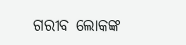ଗରୀବ ଲୋକଙ୍କ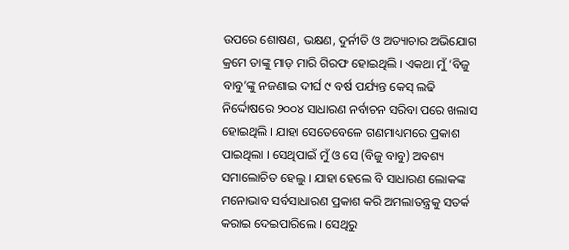ଉପରେ ଶୋଷଣ, ଭକ୍ଷଣ, ଦୁର୍ନୀତି ଓ ଅତ୍ୟାଚାର ଅଭିଯୋଗ କ୍ରମେ ତାଙ୍କୁ ମାଡ଼ ମାରି ଗିରଫ ହୋଇଥିଲି । ଏକଥା ମୁଁ ‘ବିଜୁ ବାବୁ’ଙ୍କୁ ନଜଣାଇ ଦୀର୍ଘ ୯ ବର୍ଷ ପର୍ଯ୍ୟନ୍ତ କେସ୍ ଲଢି ନିର୍ଦ୍ଦୋଷରେ ୨୦୦୪ ସାଧାରଣ ନର୍ବାଚନ ସରିବା ପରେ ଖଲାସ ହୋଇଥିଲି । ଯାହା ସେତେବେଳେ ଗଣମାଧ୍ୟମରେ ପ୍ରକାଶ ପାଇଥିଲା । ସେଥିପାଇଁ ମୁଁ ଓ ସେ (ବିଜୁ ବାବୁ) ଅବଶ୍ୟ ସମାଲୋଚିତ ହେଲୁ । ଯାହା ହେଲେ ବି ସାଧାରଣ ଲୋକଙ୍କ ମନୋଭାବ ସର୍ବସାଧାରଣ ପ୍ରକାଶ କରି ଅମଲାତନ୍ତ୍ରକୁ ସତର୍କ କରାଇ ଦେଇପାରିଲେ । ସେଥିରୁ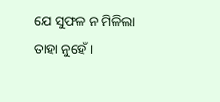ଯେ ସୁଫଳ ନ ମିଳିଲା ତାହା ନୁହେଁ ।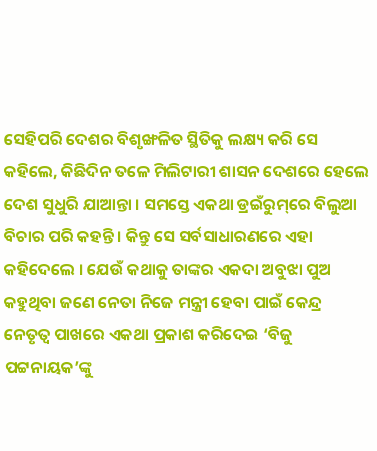ସେହିପରି ଦେଶର ବିଶୃଙ୍ଖଳିତ ସ୍ଥିତିକୁ ଲକ୍ଷ୍ୟ କରି ସେ କହିଲେ, କିଛିଦିନ ତଳେ ମିଲିଟାରୀ ଶାସନ ଦେଶରେ ହେଲେ ଦେଶ ସୁଧୁରି ଯାଆନ୍ତା । ସମସ୍ତେ ଏକଥା ଡ୍ରଇଁରୁମ୍‌ରେ ବିଲୁଆ ବିଚାର ପରି କହନ୍ତି । କିନ୍ତୁ ସେ ସର୍ବସାଧାରଣରେ ଏହା କହିଦେଲେ । ଯେଉଁ କଥାକୁ ତାଙ୍କର ଏକଦା ଅବୁଝା ପୁଅ କହୁଥିବା ଜଣେ ନେତା ନିଜେ ମନ୍ତ୍ରୀ ହେବା ପାଇଁ କେନ୍ଦ୍ର ନେତୃତ୍ୱ ପାଖରେ ଏକଥା ପ୍ରକାଶ କରିଦେଇ ‘ବିଜୁ ପଟ୍ଟନାୟକ’ଙ୍କୁ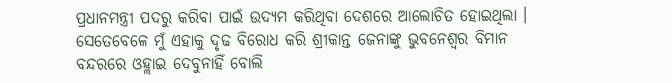ପ୍ରଧାନମନ୍ତ୍ରୀ ପଦରୁ କରିବା ପାଇଁ ଉଦ୍ୟମ କରିଥିବା ଦେଶରେ ଆଲୋଚିତ ହୋଇଥିଲା । ସେତେବେଳେ ମୁଁ ଏହାକୁ ଦୃଢ ବିରୋଧ କରି ଶ୍ରୀକାନ୍ତ ଜେନାଙ୍କୁ ଭୁବନେଶ୍ୱର ବିମାନ ବନ୍ଦରରେ ଓହ୍ଲାଇ ଦେବୁନାହିଁ ବୋଲି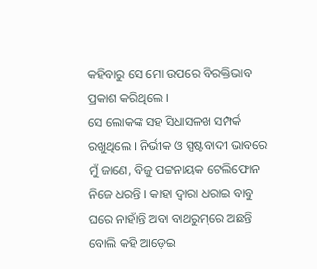କହିବାରୁ ସେ ମୋ ଉପରେ ବିରକ୍ତିଭାବ ପ୍ରକାଶ କରିଥିଲେ ।
ସେ ଲୋକଙ୍କ ସହ ସିଧାସଳଖ ସମ୍ପର୍କ ରଖୁଥିଲେ । ନିର୍ଭୀକ ଓ ସ୍ପଷ୍ଟବାଦୀ ଭାବରେ ମୁଁ ଜାଣେ, ବିଜୁ ପଟ୍ଟନାୟକ ଟେଲିଫୋନ ନିଜେ ଧରନ୍ତି । କାହା ଦ୍ୱାରା ଧରାଇ ବାବୁ ଘରେ ନାହାଁନ୍ତି ଅବା ବାଥରୁମ୍‌ରେ ଅଛନ୍ତି ବୋଲି କହି ଆଡ଼େଇ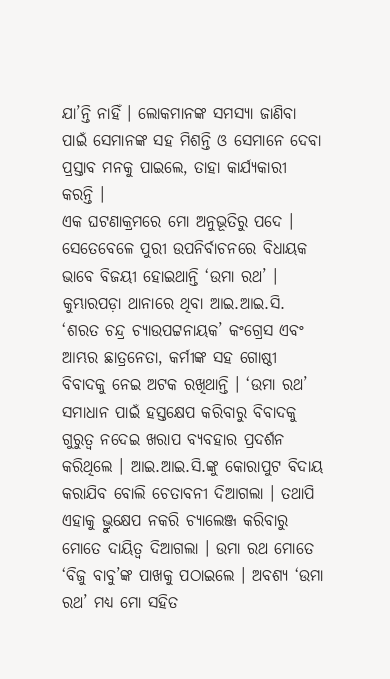ଯା’ନ୍ତି ନାହିଁ । ଲୋକମାନଙ୍କ ସମସ୍ୟା ଜାଣିବା ପାଇଁ ସେମାନଙ୍କ ସହ ମିଶନ୍ତି ଓ ସେମାନେ ଦେବା ପ୍ରସ୍ତାବ ମନକୁ ପାଇଲେ, ତାହା କାର୍ଯ୍ୟକାରୀ କରନ୍ତି ।
ଏକ ଘଟଣାକ୍ରମରେ ମୋ ଅନୁଭୂତିରୁ ପଦେ । ସେତେବେଳେ ପୁରୀ ଉପନିର୍ବାଚନରେ ବିଧାୟକ ଭାବେ ବିଜୟୀ ହୋଇଥାନ୍ତି ‘ଉମା ରଥ’ । କୁମ୍ଭାରପଡ଼ା ଥାନାରେ ଥିବା ଆଇ.ଆଇ.ସି. ‘ଶରତ ଚନ୍ଦ୍ର ଚ୍ୟାଉପଟ୍ଟନାୟକ’ କଂଗ୍ରେସ ଏବଂ ଆମ୍ଭର ଛାତ୍ରନେତା, କର୍ମୀଙ୍କ ସହ ଗୋଷ୍ଠୀ ବିବାଦକୁ ନେଇ ଅଟକ ରଖିଥାନ୍ତି । ‘ଉମା ରଥ’ ସମାଧାନ ପାଇଁ ହସ୍ତକ୍ଷେପ କରିବାରୁ ବିବାଦକୁ ଗୁରୁତ୍ୱ ନଦେଇ ଖରାପ ବ୍ୟବହାର ପ୍ରଦର୍ଶନ କରିଥିଲେ । ଆଇ.ଆଇ.ସି.ଙ୍କୁ କୋରାପୁଟ ବିଦାୟ କରାଯିବ ବୋଲି ଚେତାବନୀ ଦିଆଗଲା । ତଥାପି ଏହାକୁ ଭ୍ରୁକ୍ଷେପ ନକରି ଚ୍ୟାଲେଞ୍ଜ କରିବାରୁ ମୋତେ ଦାୟିତ୍ୱ ଦିଆଗଲା । ଉମା ରଥ ମୋତେ ‘ବିଜୁ ବାବୁ’ଙ୍କ ପାଖକୁ ପଠାଇଲେ । ଅବଶ୍ୟ ‘ଉମା ରଥ’ ମଧ୍ୟ ମୋ ସହିତ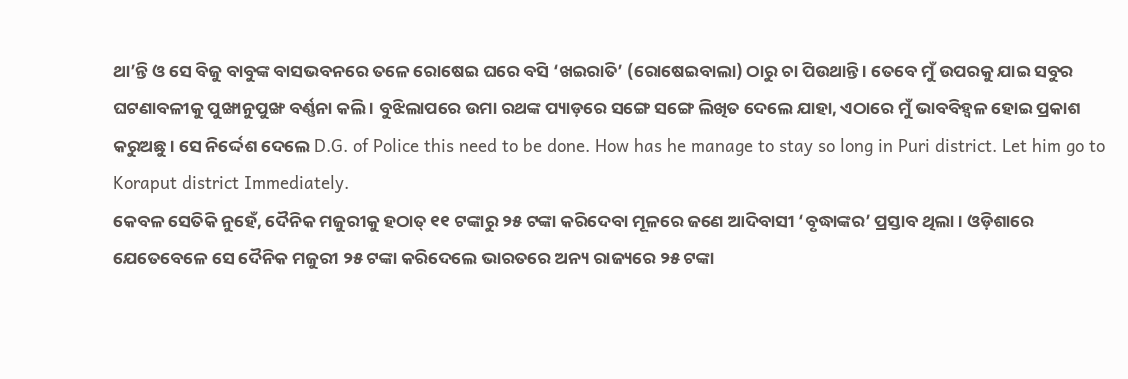ଥା’ନ୍ତି ଓ ସେ ବିଜୁ ବାବୁଙ୍କ ବାସଭବନରେ ତଳେ ରୋଷେଇ ଘରେ ବସି ‘ଖଇରାତି’ (ରୋଷେଇବାଲା) ଠାରୁ ଚା ପିଉଥାନ୍ତି । ତେବେ ମୁଁ ଉପରକୁ ଯାଇ ସବୁର ଘଟଣାବଳୀକୁ ପୁଙ୍ଖାନୁପୁଙ୍ଖ ବର୍ଣ୍ଣନା କଲି । ବୁଝିଲାପରେ ଉମା ରଥଙ୍କ ପ୍ୟାଡ଼ରେ ସଙ୍ଗେ ସଙ୍ଗେ ଲିଖିତ ଦେଲେ ଯାହା, ଏଠାରେ ମୁଁ ଭାବବିହ୍ୱଳ ହୋଇ ପ୍ରକାଶ କରୁଅଛୁ । ସେ ନିର୍ଦ୍ଦେଶ ଦେଲେ D.G. of Police this need to be done. How has he manage to stay so long in Puri district. Let him go to Koraput district Immediately.
କେବଳ ସେତିକି ନୁହେଁ, ଦୈନିକ ମଜୁରୀକୁ ହଠାତ୍ ୧୧ ଟଙ୍କାରୁ ୨୫ ଟଙ୍କା କରିଦେବା ମୂଳରେ ଜଣେ ଆଦିବାସୀ ‘ବୃଦ୍ଧାଙ୍କର’ ପ୍ରସ୍ତାବ ଥିଲା । ଓଡ଼ିଶାରେ ଯେତେବେଳେ ସେ ଦୈନିକ ମଜୁରୀ ୨୫ ଟଙ୍କା କରିଦେଲେ ଭାରତରେ ଅନ୍ୟ ରାଜ୍ୟରେ ୨୫ ଟଙ୍କା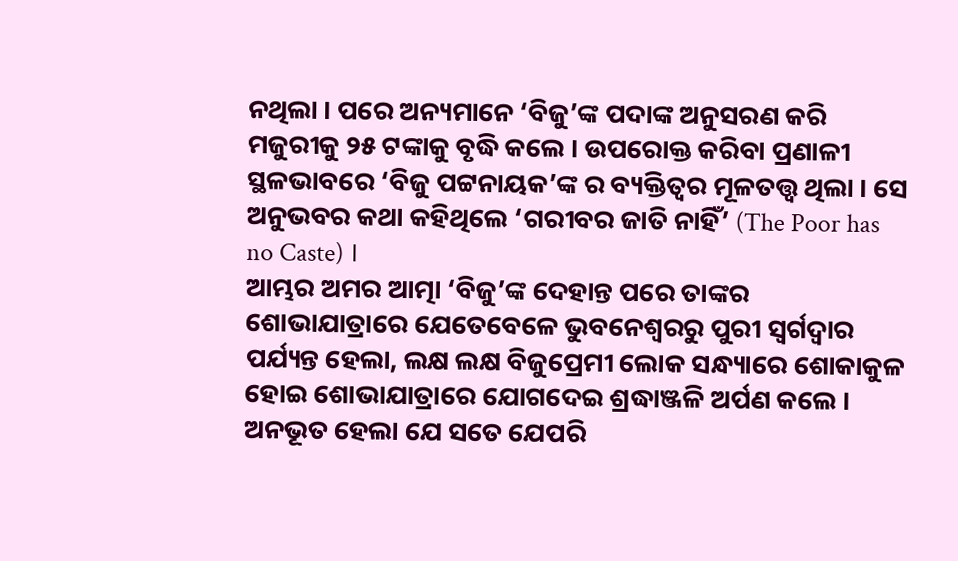ନଥିଲା । ପରେ ଅନ୍ୟମାନେ ‘ବିଜୁ’ଙ୍କ ପଦାଙ୍କ ଅନୁସରଣ କରି ମଜୁରୀକୁ ୨୫ ଟଙ୍କାକୁ ବୃଦ୍ଧି କଲେ । ଉପରୋକ୍ତ କରିବା ପ୍ରଣାଳୀ ସ୍ଥଳଭାବରେ ‘ବିଜୁ ପଟ୍ଟନାୟକ’ଙ୍କ ର ବ୍ୟକ୍ତିତ୍ୱର ମୂଳତତ୍ତ୍ୱ ଥିଲା । ସେ ଅନୁଭବର କଥା କହିଥିଲେ ‘ଗରୀବର ଜାତି ନାହିଁ’ (The Poor has no Caste) ।
ଆମ୍ଭର ଅମର ଆତ୍ମା ‘ବିଜୁ’ଙ୍କ ଦେହାନ୍ତ ପରେ ତାଙ୍କର ଶୋଭାଯାତ୍ରାରେ ଯେତେବେଳେ ଭୁବନେଶ୍ୱରରୁ ପୁରୀ ସ୍ୱର୍ଗଦ୍ୱାର ପର୍ଯ୍ୟନ୍ତ ହେଲା, ଲକ୍ଷ ଲକ୍ଷ ବିଜୁପ୍ରେମୀ ଲୋକ ସନ୍ଧ୍ୟାରେ ଶୋକାକୁଳ ହୋଇ ଶୋଭାଯାତ୍ରାରେ ଯୋଗଦେଇ ଶ୍ରଦ୍ଧାଞ୍ଜଳି ଅର୍ପଣ କଲେ । ଅନଭୂତ ହେଲା ଯେ ସତେ ଯେପରି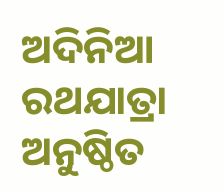ଅଦିନିଆ ରଥଯାତ୍ରା ଅନୁଷ୍ଠିତ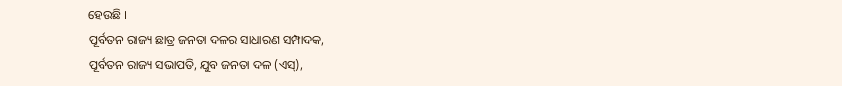ହେଉଛି ।
ପୂର୍ବତନ ରାଜ୍ୟ ଛାତ୍ର ଜନତା ଦଳର ସାଧାରଣ ସମ୍ପାଦକ,
ପୂର୍ବତନ ରାଜ୍ୟ ସଭାପତି, ଯୁବ ଜନତା ଦଳ (ଏସ୍‌),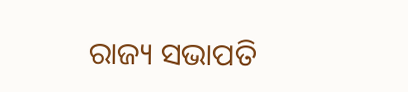ରାଜ୍ୟ ସଭାପତି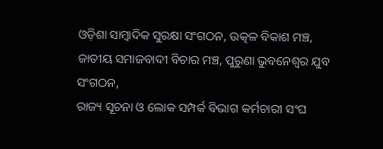ଓଡ଼ିଶା ସାମ୍ବାଦିକ ସୁରକ୍ଷା ସଂଗଠନ, ଉତ୍କଳ ବିକାଶ ମଞ୍ଚ,
ଜାତୀୟ ସମାଜବାଦୀ ବିଚାର ମଞ୍ଚ, ପୁରୁଣା ଭୁବନେଶ୍ୱର ଯୁବ ସଂଗଠନ,
ରାଜ୍ୟ ସୂଚନା ଓ ଲୋକ ସମ୍ପର୍କ ବିଭାଗ କର୍ମଚାରୀ ସଂଘ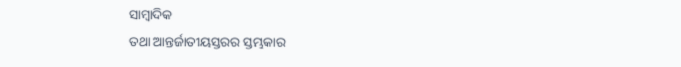ସାମ୍ବାଦିକ
ତଥା ଆନ୍ତର୍ଜାତୀୟସ୍ତରର ସ୍ତମ୍ଭକାର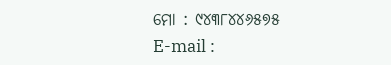ମୋ : ୯୪୩୮୪୪୬୫୭୫
E-mail :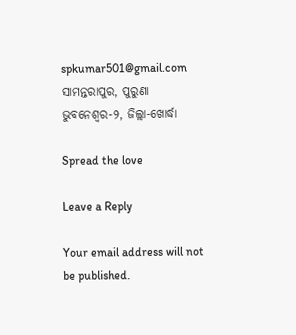spkumar501@gmail.com
ସାମନ୍ତରାପୁର, ପୁରୁଣା ଭୁବନେଶ୍ୱର-୨, ଜିଲ୍ଲା-ଖୋର୍ଦ୍ଧା

Spread the love

Leave a Reply

Your email address will not be published.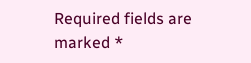Required fields are marked *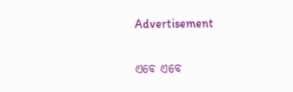Advertisement

ଏବେ ଏବେ